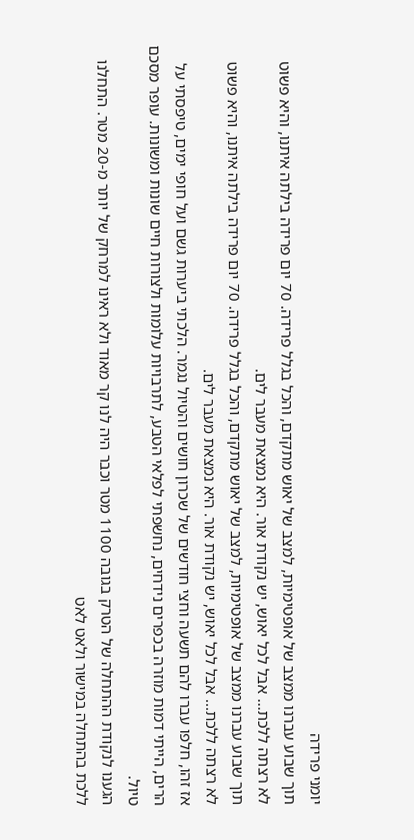יומני פרידה
תוך שבוע עברנו ממצב של אופטימיות, למצב של יאוש מתקדם, והכל בגלל פרידה. 70 יום פרידה בילתה איתנו, והיא פשוט לא רצתה ללכת... אבל לכל יאוש, יש נקודת אור. היא נמצאת מעבר לים.
תוך שבוע עברנו ממצב של אופטימיות, למצב של יאוש מתקדם, והכל בגלל פרידה. 70 יום פרידה בילתה איתנו, והיא פשוט לא רצתה ללכת... אבל לכל יאוש, יש נקודת אור. היא נמצאת מעבר לים.
אז זהו, חלפו עברו להם תשעה וחצי חודשים של שכרון חושים והטיול נגמר. הלכתי ביערות גשם ועל חופי ימים, טיפסתי על הרים, הייתי דמות מוזרה בכפרים נידחים, נחשפתי לפלאי הטבע, לתרבויות עלומות ולצורות חיים שונות ומשונות. עופר מסכם טיול.
הגענו לנקודת ההתחלה של הטרק בגובה 1100 מטר וכבר היה לנו קר מאוד ולא ראינו למרחק של יותר מ-20 מטר. התחלנו ללכת בהתחלה במישור ולאט לאט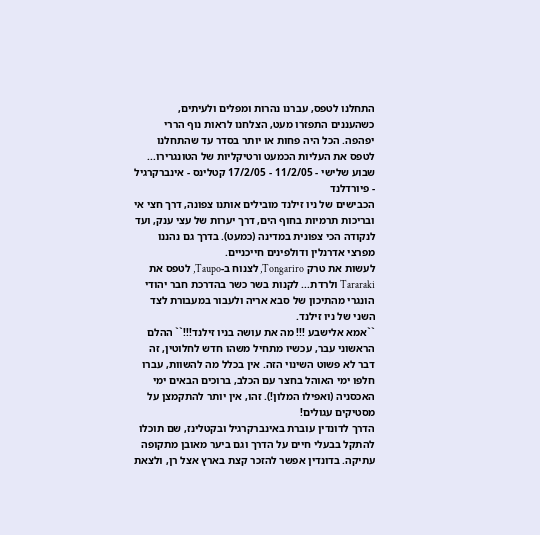התחלנו לטפס, עברנו נהרות ומפלים ולעיתים, כשהעננים התפזרו מעט, הצלחנו לראות נוף הררי יפהפה. הכל היה פחות או יותר בסדר עד שהתחלנו לטפס את העליות הכמעט ורטיקליות של הטונגרירו...
שבוע שלישי - 11/2/05 - 17/2/05 קטלינס - אינברקרגיל - פיורדלנד
הכבישים של ניו זילנד מובילים אותנו צפונה, דרך חצי אי ובריכות תרמיות בחוף הים, דרך יערות של עצי ענק, ועד לנקודה הכי צפונית במדינה (כמעט). בדרך גם נהננו מפרצי אדרנלין ודולפינים חייכניים.
לעשות את טרק Tongariro, לצנוח ב-Taupo, לטפס את Tararaki ולרדת... לקנות בשר כשר בהדרכת חבר יהודי הונגרי מהתיכון של סבא אריה ולעבור במעבורת לצד השני של ניו זילנד.
``אמא אלישבע !!! מה את עושה בניו זילנד!!!`` ההלם הראשוני עבר, עכשיו מתחיל משהו חדש לחלוטין, זה דבר לא פשוט השינוי הזה. אין בכלל מה להשוות, עברו חלפו ימי האוהל בחצר עם הכלב, ברוכים הבאים ימי האכסניה (ואפילו המלון!). זהו, אין יותר להתקמצן על מסטיקים עגולים!
הדרך לדונדין עוברת באינברקרגיל ובקטלינז, שם תוכלו להתקל בבעלי חיים על הדרך וגם ביער מאובן מתקופה עתיקה. בדונדין אפשר להזכר קצת בארץ אצל רן, ולצאת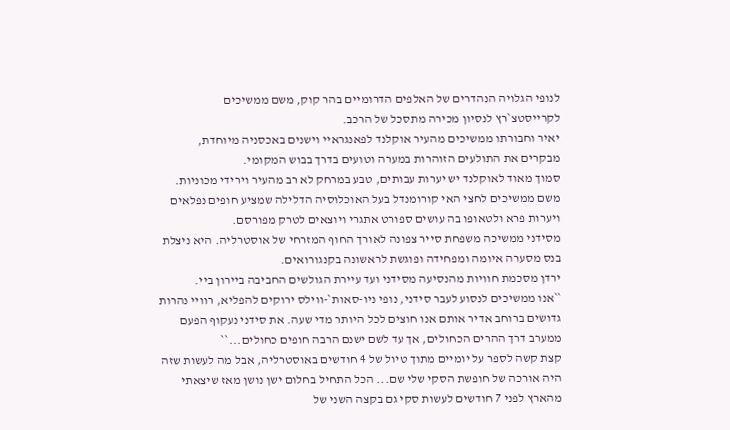לנופי הגלויה הנהדרים של האלפים הדרומיים בהר קוק, משם ממשיכים לקרייסטצ`רץ לנסיון מכירה מתסכל של הרכב.
יאיר וחבורתו ממשיכים מהעיר אוקלנד לפאנגראיי וישנים באכסניה מיוחדת, מבקרים את התולעים הזוהרות במערה וטועים בדרך בבוש המקומי.
סמוך מאוד לאוקלנד יש יערות עבותים, טבע במרחק לא רב מהעיר וירידי מכוניות. משם ממשיכים לחצי האי קורומנדל בעל האוכלוסיה הדלילה שמציע חופים נפלאים ויערות פרא ולטאופו בה עושים ספורט אתגרי ויוצאים לטרק מפורסם.
מסידני ממשיכה משפחת סייר צפונה לאורך החוף המזרחי של אוסטרליה. היא ניצלת בנס מסערה איומה ומפחידה ופוגשת לראשונה בקנגורואים.
ירדן מסכמת חוויות מהנסיעה מסידני ועד עיירת הגולשים החביבה ביירון ביי.
``אנו ממשיכים לנסוע לעבר סידני, נופי ניו-סאות`-ווילס ירוקים להפליא, רוויי נהרות גדושים ברוחב אדיר אותם אנו חוצים לכל היותר מדי שעה. את סידני נעקוף הפעם ממערב דרך ההרים הכחולים, אך עד לשם ישנם הרבה חופים כחולים...``
קצת קשה לספר על יומיים מתוך טיול של 4 חודשים באוסטרליה, אבל מה לעשות שזה היה אורכה של חופשת הסקי שלי שם... הכל התחיל בחלום ישן נושן מאז שיצאתי מהארץ לפני 7 חודשים לעשות סקי גם בקצה השני של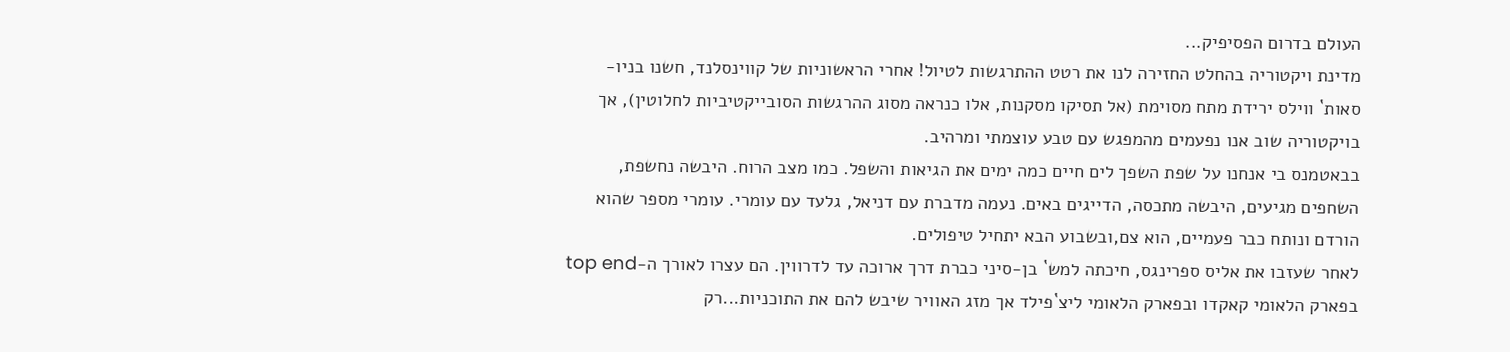העולם בדרום הפסיפיק...
מדינת ויקטוריה בהחלט החזירה לנו את רטט ההתרגשות לטיול! אחרי הראשוניות של קווינסלנד, חשנו בניו-סאות` ווילס ירידת מתח מסוימת (אל תסיקו מסקנות, אלו כנראה מסוג ההרגשות הסובייקטיביות לחלוטין), אך בויקטוריה שוב אנו נפעמים מהמפגש עם טבע עוצמתי ומרהיב.
בבאטמנס בי אנחנו על שפת השפך לים חיים כמה ימים את הגיאות והשפל. כמו מצב הרוח. היבשה נחשפת, השחפים מגיעים, היבשה מתכסה, הדייגים באים. נעמה מדברת עם דניאל, גלעד עם עומרי. עומרי מספר שהוא הורדם ונותח כבר פעמיים, הוא צם,ובשבוע הבא יתחיל טיפולים.
לאחר שעזבו את אליס ספרינגס, חיכתה למש` בן-סיני כברת דרך ארוכה עד לדרווין. הם עצרו לאורך ה-top end בפארק הלאומי קאקדו ובפארק הלאומי ליצ`פילד אך מזג האוויר שיבש להם את התוכניות...רק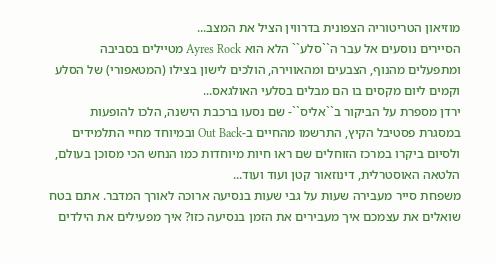מוזיאון הטריטוריה הצפונית בדרווין הציל את המצב...
הסיירים נוסעים אל עבר ה``סלע`` הלא הוא Ayres Rock מטיילים בסביבה ומתפעלים מהנוף, הצבעים ומהאווירה, הולכים לישון בצילו (המטאפורי) של הסלע וקמים ליום מקסים בו הם מבלים בסלעי האולגאס...
ירדן מספרת על הביקור ב``אליס``- שם נסעו ברכבת הישנה, הלכו להופעות במסגרת פסטיבל הקיץ, התרשמו מהחיים ב-Out Back ובמיוחד מחיי התלמידים ולסיום ביקרו במרכז הזוחלים שם ראו חיות מיוחדות כמו הנחש הכי מסוכן בעולם, הלטאה האוסטרלית, דינוזאור קטן ועוד ועוד...
משפחת סייר מעבירה שעות על גבי שעות בנסיעה ארוכה לאורך המדבר. אתם בטח שואלים את עצמכם איך מעבירים את הזמן בנסיעה כזו? איך מפעילים את הילדים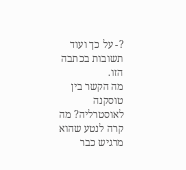?- על כך ועוד תשובות בכתבה הזו.
מה הקשר בין טוסקנה לאוסטרליה? מה קרה לנטע שהוא מרגיש כבר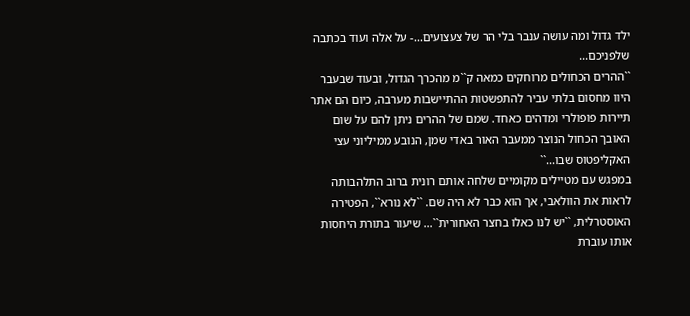ילד גדול ומה עושה ענבר בלי הר של צעצועים...- על אלה ועוד בכתבה שלפניכם...
``ההרים הכחולים מרוחקים כמאה ק``מ מהכרך הגדול, ובעוד שבעבר היוו מחסום בלתי עביר להתפשטות ההתיישבות מערבה, כיום הם אתר תיירות פופולרי ומדהים כאחד. שמם של ההרים ניתן להם על שום האובך הכחול הנוצר ממעבר האור באדי שמן, הנובע ממיליוני עצי האקליפטוס שבו...``
במפגש עם מטיילים מקומיים שלחה אותם רונית ברוב התלהבותה לראות את הוולאבי, אך הוא כבר לא היה שם. ``לא נורא``, הפטירה האוסטרלית, ``יש לנו כאלו בחצר האחורית``... שיעור בתורת היחסות אותו עוברת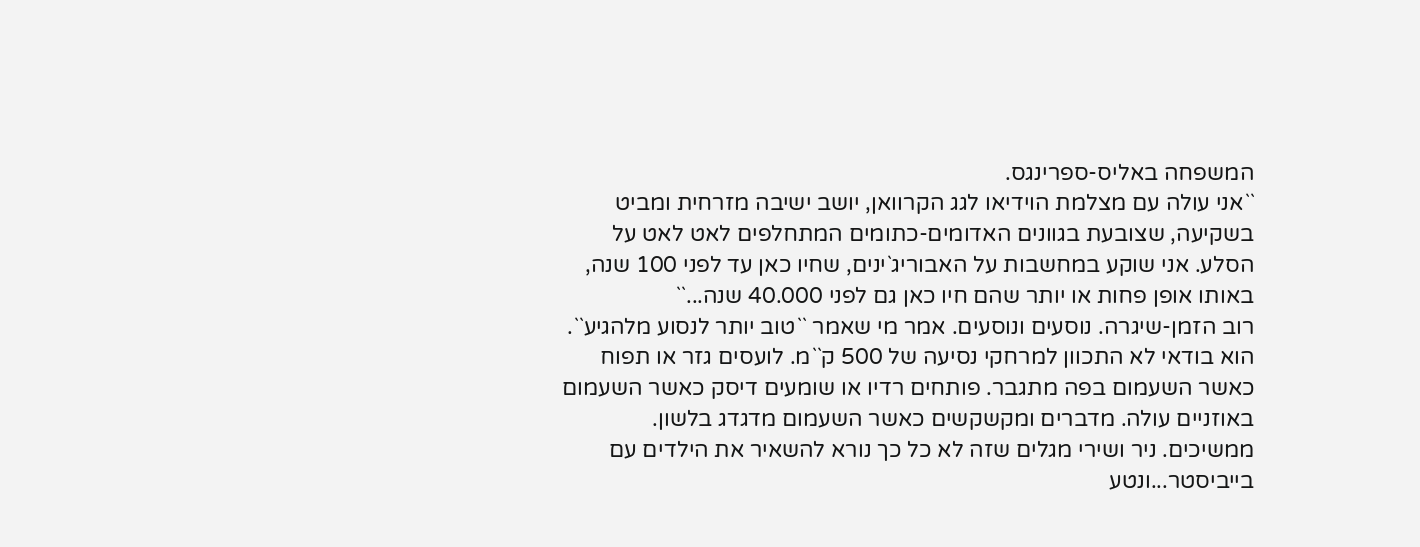המשפחה באליס-ספרינגס.
``אני עולה עם מצלמת הוידיאו לגג הקרוואן, יושב ישיבה מזרחית ומביט בשקיעה, שצובעת בגוונים האדומים-כתומים המתחלפים לאט לאט על הסלע. אני שוקע במחשבות על האבוריג`ינים, שחיו כאן עד לפני 100 שנה, באותו אופן פחות או יותר שהם חיו כאן גם לפני 40.000 שנה...``
רוב הזמן-שיגרה. נוסעים ונוסעים. אמר מי שאמר ``טוב יותר לנסוע מלהגיע``. הוא בודאי לא התכוון למרחקי נסיעה של 500 ק``מ. לועסים גזר או תפוח כאשר השעמום בפה מתגבר. פותחים רדיו או שומעים דיסק כאשר השעמום באוזניים עולה. מדברים ומקשקשים כאשר השעמום מדגדג בלשון.
ממשיכים. ניר ושירי מגלים שזה לא כל כך נורא להשאיר את הילדים עם בייביסטר...ונטע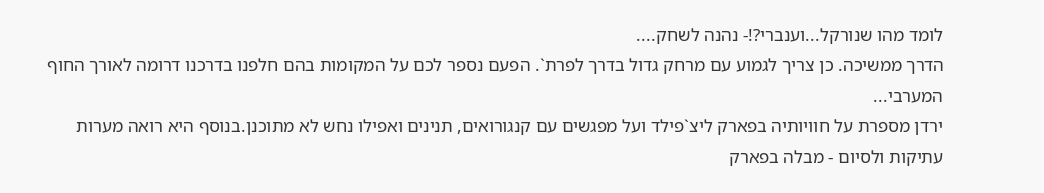לומד מהו שנורקל...וענברי?!- נהנה לשחק....
הדרך ממשיכה. כן צריך לגמוע עם מרחק גדול בדרך לפרת`. הפעם נספר לכם על המקומות בהם חלפנו בדרכנו דרומה לאורך החוף המערבי...
ירדן מספרת על חוויותיה בפארק ליצ`פילד ועל מפגשים עם קנגורואים, תנינים ואפילו נחש לא מתוכנן.בנוסף היא רואה מערות עתיקות ולסיום - מבלה בפארק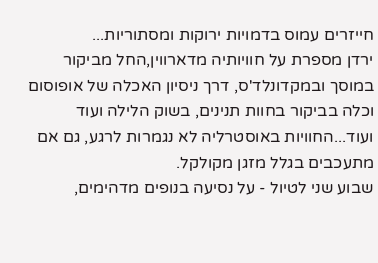חייזרים עמוס בדמויות ירוקות ומסתוריות...
ירדן מספרת על חוויותיה מדארווין,החל מביקור במוסך ובמקדונלד'ס, דרך ניסיון האכלה של אופוסום וכלה בביקור בחוות תנינים, בשוק הלילה ועוד ועוד...החוויות באוסטרליה לא נגמרות לרגע, גם אם מתעכבים בגלל מזגן מקולקל.
שבוע שני לטיול - על נסיעה בנופים מדהימים,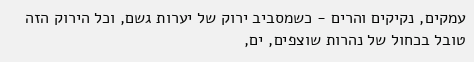עמקים, נקיקים והרים - כשמסביב ירוק של יערות גשם, וכל הירוק הזה טובל בכחול של נהרות שוצפים, ים,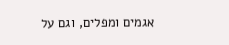אגמים ומפלים, וגם על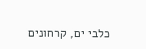כלבי ים, קרחונים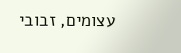עצומים, זבובי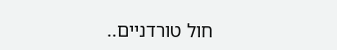חול טורדניים..